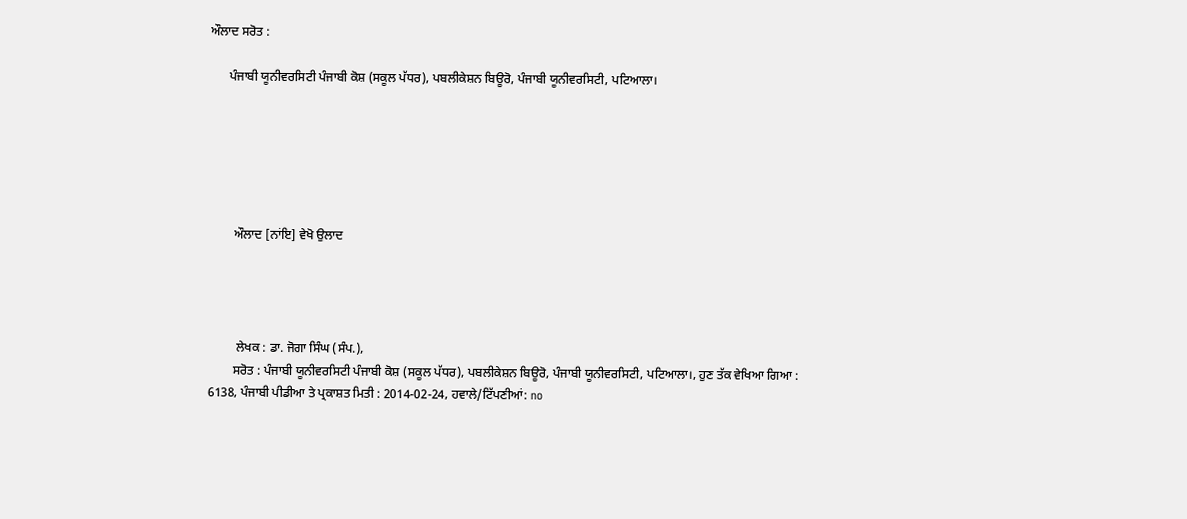ਔਲਾਦ ਸਰੋਤ :

      ਪੰਜਾਬੀ ਯੂਨੀਵਰਸਿਟੀ ਪੰਜਾਬੀ ਕੋਸ਼ (ਸਕੂਲ ਪੱਧਰ), ਪਬਲੀਕੇਸ਼ਨ ਬਿਊਰੋ, ਪੰਜਾਬੀ ਯੂਨੀਵਰਸਿਟੀ, ਪਟਿਆਲਾ।






        ਔਲਾਦ [ਨਾਂਇ] ਵੇਖੋ ਉਲਾਦ




         ਲੇਖਕ : ਡਾ. ਜੋਗਾ ਸਿੰਘ (ਸੰਪ.),
        ਸਰੋਤ : ਪੰਜਾਬੀ ਯੂਨੀਵਰਸਿਟੀ ਪੰਜਾਬੀ ਕੋਸ਼ (ਸਕੂਲ ਪੱਧਰ), ਪਬਲੀਕੇਸ਼ਨ ਬਿਊਰੋ, ਪੰਜਾਬੀ ਯੂਨੀਵਰਸਿਟੀ, ਪਟਿਆਲਾ।, ਹੁਣ ਤੱਕ ਵੇਖਿਆ ਗਿਆ : 6138, ਪੰਜਾਬੀ ਪੀਡੀਆ ਤੇ ਪ੍ਰਕਾਸ਼ਤ ਮਿਤੀ : 2014-02-24, ਹਵਾਲੇ/ਟਿੱਪਣੀਆਂ: no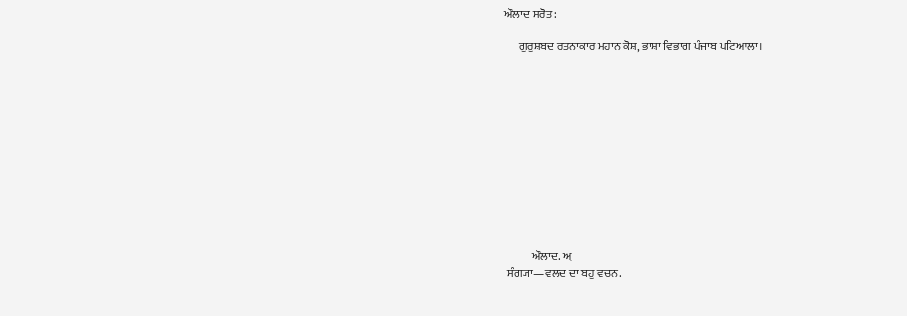ਔਲਾਦ ਸਰੋਤ :

      ਗੁਰੁਸ਼ਬਦ ਰਤਨਾਕਾਰ ਮਹਾਨ ਕੋਸ਼, ਭਾਸ਼ਾ ਵਿਭਾਗ ਪੰਜਾਬ ਪਟਿਆਲਾ।












            ਔਲਾਦ. ਅ਼
 ਸੰਗ੍ਯਾ—ਵਲਦ ਦਾ ਬਹੁ ਵਚਨ.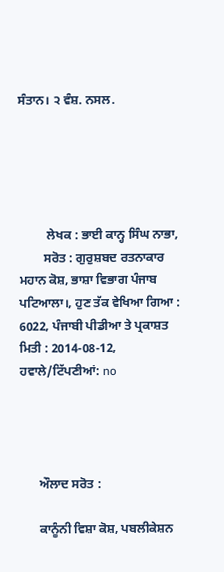ਸੰਤਾਨ। ੨ ਵੰਸ਼. ਨਸਲ.





         ਲੇਖਕ : ਭਾਈ ਕਾਨ੍ਹ ਸਿੰਘ ਨਾਭਾ,
        ਸਰੋਤ : ਗੁਰੁਸ਼ਬਦ ਰਤਨਾਕਾਰ ਮਹਾਨ ਕੋਸ਼, ਭਾਸ਼ਾ ਵਿਭਾਗ ਪੰਜਾਬ ਪਟਿਆਲਾ।, ਹੁਣ ਤੱਕ ਵੇਖਿਆ ਗਿਆ : 6022, ਪੰਜਾਬੀ ਪੀਡੀਆ ਤੇ ਪ੍ਰਕਾਸ਼ਤ ਮਿਤੀ : 2014-08-12, ਹਵਾਲੇ/ਟਿੱਪਣੀਆਂ: no




      ਔਲਾਦ ਸਰੋਤ :

      ਕਾਨੂੰਨੀ ਵਿਸ਼ਾ ਕੋਸ਼, ਪਬਲੀਕੇਸ਼ਨ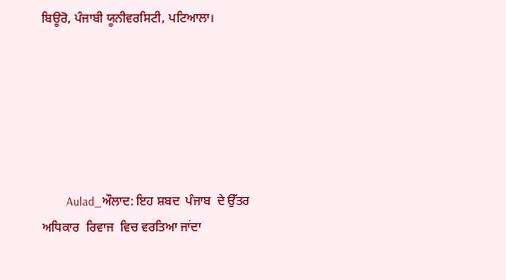ਬਿਊਰੋ, ਪੰਜਾਬੀ ਯੂਨੀਵਰਸਿਟੀ, ਪਟਿਆਲਾ।






        Aulad_ਔਲਾਦ: ਇਹ ਸ਼ਬਦ  ਪੰਜਾਬ  ਦੇ ਉੱਤਰ  ਅਧਿਕਾਰ  ਰਿਵਾਜ  ਵਿਚ ਵਰਤਿਆ ਜਾਂਦਾ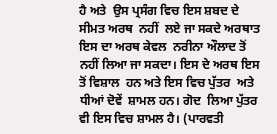ਹੈ ਅਤੇ  ਉਸ ਪ੍ਰਸੰਗ ਵਿਚ ਇਸ ਸ਼ਬਦ ਦੇ ਸੀਮਤ ਅਰਥ  ਨਹੀਂ  ਲਏ ਜਾ ਸਕਦੇ ਅਰਥਾਤ  ਇਸ ਦਾ ਅਰਥ ਕੇਵਲ  ਨਰੀਨਾ ਔਲਾਦ ਤੋਂ ਨਹੀਂ ਲਿਆ ਜਾ ਸਕਦਾ। ਇਸ ਦੇ ਅਰਥ ਇਸ ਤੋਂ ਵਿਸ਼ਾਲ  ਹਨ ਅਤੇ ਇਸ ਵਿਚ ਪੁੱਤਰ  ਅਤੇ ਧੀਆਂ ਦੋਵੇਂ  ਸ਼ਾਮਲ ਹਨ। ਗੋਦ  ਲਿਆ ਪੁੱਤਰ ਵੀ ਇਸ ਵਿਚ ਸ਼ਾਮਲ ਹੈ। (ਪਾਰਵਤੀ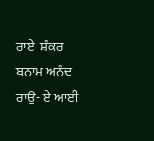ਰਾਏ  ਸ਼ੰਕਰ  ਬਨਾਮ ਅਨੰਦ  ਰਾਉ- ਏ ਆਈ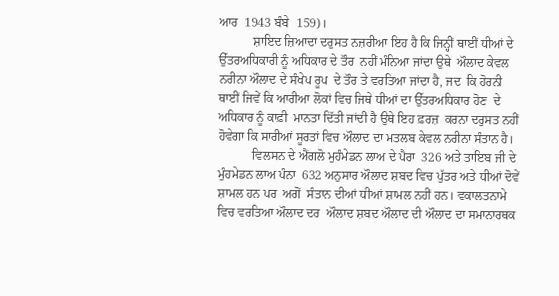ਆਰ  1943 ਬੰਬੇ  159)।
           ਸ਼ਾਇਦ ਜ਼ਿਆਦਾ ਦਰੁਸਤ ਨਜ਼ਰੀਆ ਇਹ ਹੈ ਕਿ ਜਿਨ੍ਹੀਂ ਥਾਈਂ ਧੀਆਂ ਦੇ ਉੱਤਰਅਧਿਕਾਰੀ ਨੂੰ ਅਧਿਕਾਰ ਦੇ ਤੌਰ  ਨਹੀਂ ਮੰਨਿਆ ਜਾਂਦਾ ਉਥੇ  ਔਲਾਦ ਕੇਵਲ ਨਰੀਨਾ ਔਲਾਦ ਦੇ ਸੰਖੇਪ ਰੂਪ  ਦੇ ਤੌਰ ਤੇ ਵਰਤਿਆ ਜਾਂਦਾ ਹੈ, ਜਦ  ਕਿ ਹੋਰਨੀ ਥਾਈਂ ਜਿਵੇਂ ਕਿ ਆਰੀਆ ਲੋਕਾਂ ਵਿਚ ਜਿਥੇ ਧੀਆਂ ਦਾ ਉੱਤਰਅਧਿਕਾਰ ਹੋਣ  ਦੇ ਅਧਿਕਾਰ ਨੂੰ ਕਾਫ਼ੀ  ਮਾਨਤਾ ਦਿੱਤੀ ਜਾਂਦੀ ਹੈ ਉਥੇ ਇਹ ਫ਼ਰਜ਼  ਕਰਨਾ ਦਰੁਸਤ ਨਹੀਂ ਹੋਵੇਗਾ ਕਿ ਸਾਰੀਆਂ ਸੂਰਤਾਂ ਵਿਚ ਔਲਾਦ ਦਾ ਮਤਲਬ ਕੇਵਲ ਨਰੀਨਾ ਸੰਤਾਨ ਹੈ।
           ਵਿਲਸਨ ਦੇ ਐਂਗਲੋ ਮੁਹੰਮੇਡਨ ਲਾਅ ਦੇ ਪੈਰਾ  326 ਅਤੇ ਤਾਇਬ ਜੀ ਦੇ ਮੁੰਹਮੇਡਨ ਲਾਅ ਪੰਨਾ  632 ਅਨੁਸਾਰ ਔਲਾਦ ਸ਼ਬਦ ਵਿਚ ਪੁੱਤਰ ਅਤੇ ਧੀਆਂ ਦੋਵੇਂ ਸ਼ਾਮਲ ਹਨ ਪਰ  ਅਗੋਂ  ਸੰਤਾਨ ਦੀਆਂ ਧੀਆਂ ਸ਼ਾਮਲ ਨਹੀਂ ਹਨ। ਵਕਾਲਤਨਾਮੇ ਵਿਚ ਵਰਤਿਆ ਔਲਾਦ ਦਰ  ਔਲਾਦ ਸ਼ਬਦ ਔਲਾਦ ਦੀ ਔਲਾਦ ਦਾ ਸਮਾਨਾਰਥਕ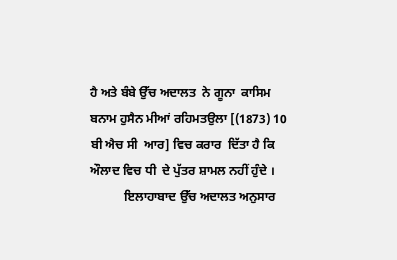ਹੈ ਅਤੇ ਬੰਬੇ ਉੱਚ ਅਦਾਲਤ  ਨੇ ਗੂਨਾ  ਕਾਸਿਮ ਬਨਾਮ ਹੁਸੈਨ ਮੀਆਂ ਰਹਿਮਤਉਲਾ [(1873) 10 ਬੀ ਐਚ ਸੀ  ਆਰ] ਵਿਚ ਕਰਾਰ  ਦਿੱਤਾ ਹੈ ਕਿ ਔਲਾਦ ਵਿਚ ਧੀ  ਦੇ ਪੁੱਤਰ ਸ਼ਾਮਲ ਨਹੀਂ ਹੁੰਦੇ ।
           ਇਲਾਹਾਬਾਦ ਉੱਚ ਅਦਾਲਤ ਅਨੁਸਾਰ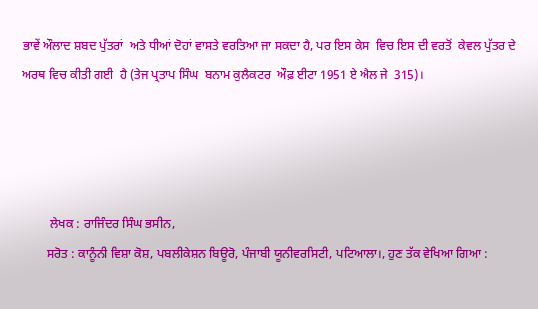ਭਾਵੇਂ ਔਲਾਦ ਸ਼ਬਦ ਪੁੱਤਰਾਂ  ਅਤੇ ਧੀਆਂ ਦੋਹਾਂ ਵਾਸਤੇ ਵਰਤਿਆ ਜਾ ਸਕਦਾ ਹੈ, ਪਰ ਇਸ ਕੇਸ  ਵਿਚ ਇਸ ਦੀ ਵਰਤੋਂ  ਕੇਵਲ ਪੁੱਤਰ ਦੇ ਅਰਥ ਵਿਚ ਕੀਤੀ ਗਈ  ਹੈ (ਤੇਜ ਪ੍ਰਤਾਪ ਸਿੰਘ  ਬਨਾਮ ਕੁਲੈਕਟਰ  ਔਫ਼ ਈਟਾ 1951 ਏ ਐਲ ਜੇ  315)।




         ਲੇਖਕ : ਰਾਜਿੰਦਰ ਸਿੰਘ ਭਸੀਨ,
        ਸਰੋਤ : ਕਾਨੂੰਨੀ ਵਿਸ਼ਾ ਕੋਸ਼, ਪਬਲੀਕੇਸ਼ਨ ਬਿਊਰੋ, ਪੰਜਾਬੀ ਯੂਨੀਵਰਸਿਟੀ, ਪਟਿਆਲਾ।, ਹੁਣ ਤੱਕ ਵੇਖਿਆ ਗਿਆ :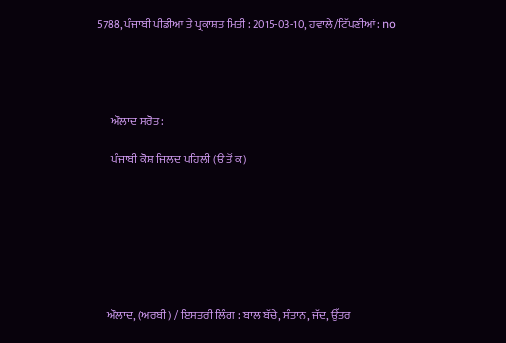5788, ਪੰਜਾਬੀ ਪੀਡੀਆ ਤੇ ਪ੍ਰਕਾਸ਼ਤ ਮਿਤੀ : 2015-03-10, ਹਵਾਲੇ/ਟਿੱਪਣੀਆਂ: no




      ਔਲਾਦ ਸਰੋਤ :

      ਪੰਜਾਬੀ ਕੋਸ਼ ਜਿਲਦ ਪਹਿਲੀ (ੳ ਤੋਂ ਕ)







    ਔਲਾਦ, (ਅਰਬੀ) / ਇਸਤਰੀ ਲਿੰਗ : ਬਾਲ ਬੱਚੇ, ਸੰਤਾਨ, ਜੱਦ, ਉੱਤਰ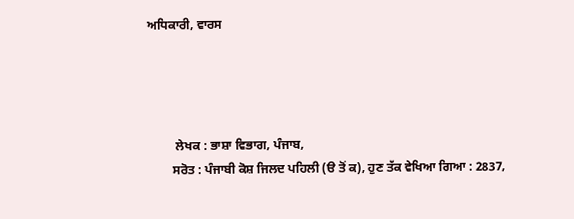ਅਧਿਕਾਰੀ, ਵਾਰਸ




         ਲੇਖਕ : ਭਾਸ਼ਾ ਵਿਭਾਗ, ਪੰਜਾਬ,
        ਸਰੋਤ : ਪੰਜਾਬੀ ਕੋਸ਼ ਜਿਲਦ ਪਹਿਲੀ (ੳ ਤੋਂ ਕ), ਹੁਣ ਤੱਕ ਵੇਖਿਆ ਗਿਆ : 2837,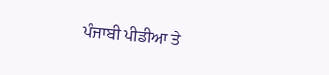ਪੰਜਾਬੀ ਪੀਡੀਆ ਤੇ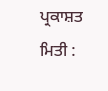ਪ੍ਰਕਾਸ਼ਤ ਮਿਤੀ :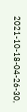2021-10-18-04-26-30,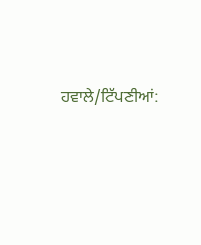ਹਵਾਲੇ/ਟਿੱਪਣੀਆਂ: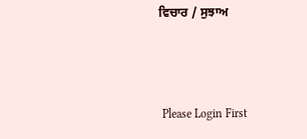ਵਿਚਾਰ / ਸੁਝਾਅ



 Please Login First